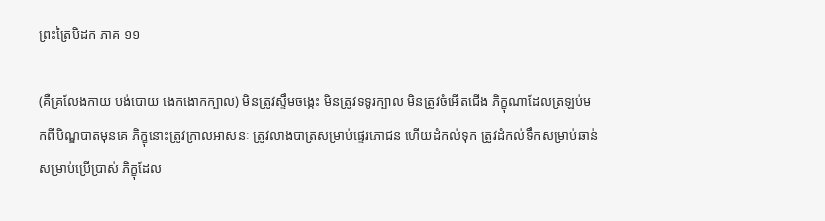ព្រះត្រៃបិដក ភាគ ១១

(គឺគ្រលែងកាយ បង់បោយ ងេកងោកក្បាល) មិនត្រូវស្ទឹមចង្កេះ មិនត្រូវទទូរក្បាល មិនត្រូវចំអើតជើង ភិក្ខុណាដែលត្រឡប់មកពីបិណ្ឌបាតមុនគេ ភិក្ខុនោះត្រូវក្រាលអាសនៈ ត្រូវលាងបាត្រសម្រាប់ផ្ទេរភោជន ហើយដំកល់ទុក ត្រូវដំកល់ទឹកសម្រាប់ឆាន់ សម្រាប់ប្រើប្រាស់ ភិក្ខុដែល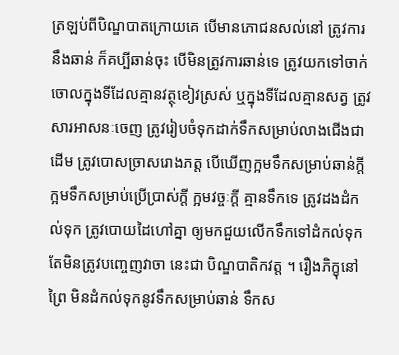ត្រឡប់ពីបិណ្ឌបាតក្រោយគេ បើមានភោជនសល់នៅ ត្រូវការនឹងឆាន់ ក៏គប្បីឆាន់ចុះ បើមិនត្រូវការឆាន់ទេ ត្រូវយកទៅចាក់ចោលក្នុងទីដែលគ្មានវត្ថុខៀវស្រស់ ឬក្នុងទីដែលគ្មានសត្វ ត្រូវសារអាសនៈចេញ ត្រូវរៀបចំទុកដាក់ទឹកសម្រាប់លាងជើងជាដើម ត្រូវបោសច្រាសរោងភត្ត បើឃើញក្អមទឹកសម្រាប់ឆាន់ក្តី ក្អមទឹកសម្រាប់ប្រើប្រាស់ក្តី ក្អមវច្ចៈក្តី គ្មានទឹកទេ ត្រូវដងដំកល់ទុក ត្រូវបោយដៃហៅគ្នា ឲ្យមកជួយលើកទឹកទៅដំកល់ទុក តែមិនត្រូវបញ្ចេញវាចា នេះជា បិណ្ឌបាតិកវត្ត ។ រឿងភិក្ខុនៅព្រៃ មិនដំកល់ទុកនូវទឹកសម្រាប់ឆាន់ ទឹកស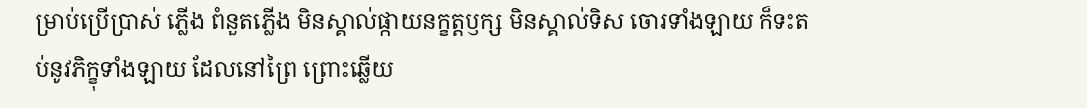ម្រាប់ប្រើប្រាស់ ភ្លើង ពំនួតភ្លើង មិនស្គាល់ផ្កាយនក្ខត្តឫក្ស មិនស្គាល់ទិស ចោរទាំងឡាយ ក៏ទះតប់នូវភិក្ខុទាំងឡាយ ដែលនៅព្រៃ ព្រោះឆ្លើយ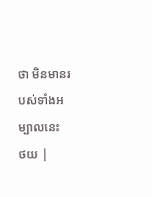ថា មិនមានរបស់ទាំងអម្បាលនេះ
ថយ |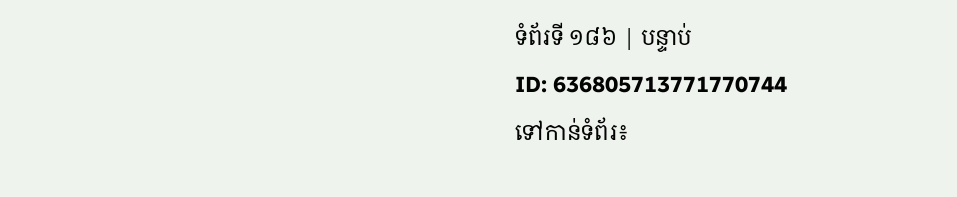ទំព័រទី ១៨៦ | បន្ទាប់
ID: 636805713771770744
ទៅកាន់ទំព័រ៖